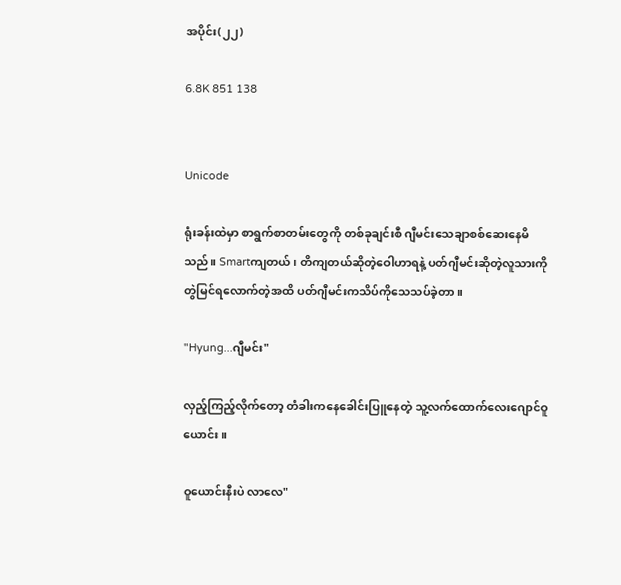အပိုင်း(၂၂)

6.8K 851 138


Unicode

ရုံးခန်းထဲမှာ စာရွက်စာတမ်းတွေကို တစ်ခုချင်းစီ ဂျီမင်းသေချာစစ်ဆေးနေမိသည်။ Smartကျတယ်၊ တိကျတယ်ဆိုတဲ့ဝေါဟာရနဲ့ ပတ်ဂျီမင်းဆိုတဲ့လူသားကို တွဲမြင်ရလောက်တဲ့အထိ ပတ်ဂျီမင်းကသိပ်ကိုသေသပ်ခဲ့တာ။

"Hyung...ဂျီမင်း"

လှည့်ကြည့်လိုက်တော့ တံခါးကနေခေါင်းပြူနေတဲ့ သူ့လက်ထောက်လေးဂျောင်ဝူယောင်း။

ဝူယောင်းနီးပဲ လာလေ"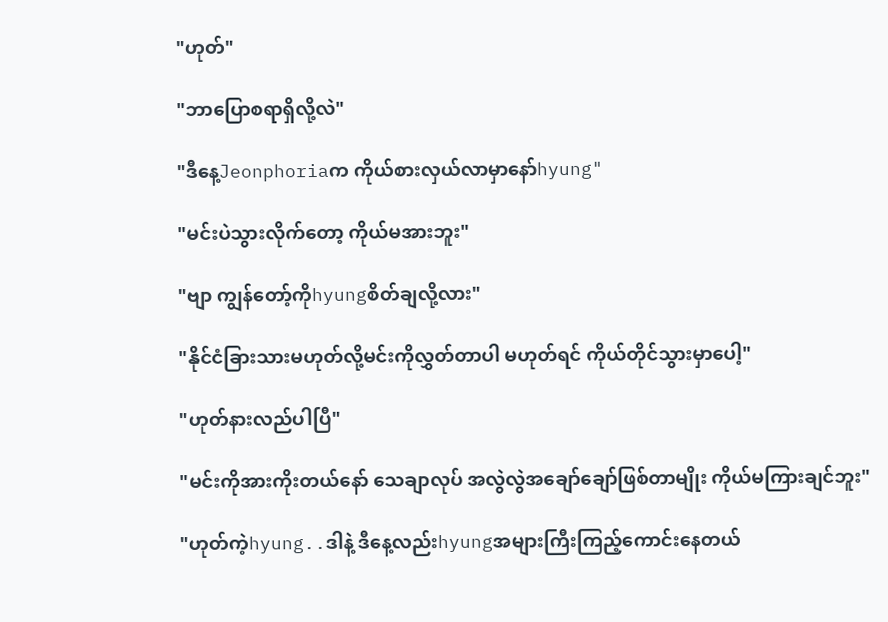"ဟုတ်"

"ဘာပြောစရာရှိလို့လဲ"

"ဒီနေ့Jeonphoriaက ကိုယ်စားလှယ်လာမှာနော်hyung"

"မင်းပဲသွားလိုက်တော့ ကိုယ်မအားဘူး"

"ဗျာ ကျွန်တော့်ကိုhyungစိတ်ချလို့လား"

"နိုင်ငံခြားသားမဟုတ်လို့မင်းကိုလွှတ်တာပါ မဟုတ်ရင် ကိုယ်တိုင်သွားမှာပေါ့"

"ဟုတ်နားလည်ပါပြီ"

"မင်းကိုအားကိုးတယ်နော် သေချာလုပ် အလွဲလွဲအချော်ချော်ဖြစ်တာမျိုး ကိုယ်မကြားချင်ဘူး"

"ဟုတ်ကဲ့hyung..ဒါနဲ့ ဒီနေ့လည်းhyungအများကြီးကြည့်ကောင်းနေတယ်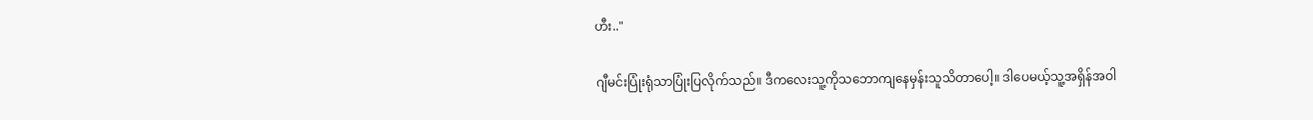ဟီး.."

ဂျီမင်းပြုံးရုံသာပြုံးပြလိုက်သည်။ ဒီကလေးသူ့ကိုသဘောကျနေမှန်းသူသိတာပေါ့။ ဒါပေမယ့်သူ့အရှိန်အဝါ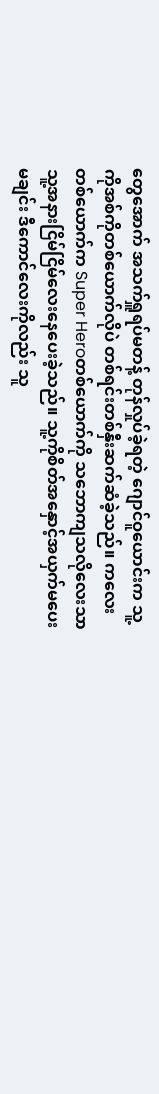တွေအောက် အသက်ရှူရပ်မတန့် တုန်လှုပ်ခဲ့ရတဲ့ ဂျောင်ဝူယောင်းက သူ့ကိုအစ်ကိုတစ်ယောက်လိုပဲ တစ်ရင်းတစ်နှီးဆက်ဆံခဲ့သည်။ ကလေးတစ်ယောက်က Super Heroတစ်ယောက်ကို သဘောကျသလိုလေးသာ သူ့အနားငြိမ်ငြိမ်လေးနေပေးခဲ့သည်။ သူ့ကိုစိတ်အနှောင့်အယှက်မပေးမချင်း ဒီကောင်လေးကိုလည်း သူ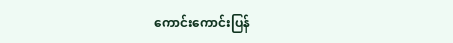ကောင်းကောင်းပြန်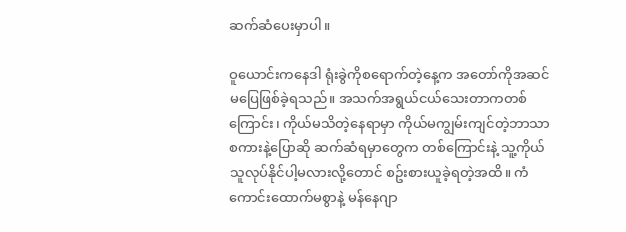ဆက်ဆံပေးမှာပါ။

ဝူယောင်းကနေဒါ ရုံးခွဲကိုစရောက်တဲ့နေ့က အတော်ကိုအဆင်မပြေဖြစ်ခဲ့ရသည်။ အသက်အရွယ်ငယ်သေးတာကတစ်ကြောင်း၊ ကိုယ်မသိတဲ့နေရာမှာ ကိုယ်မကျွမ်းကျင်တဲ့ဘာသာစကားနဲ့ပြောဆို ဆက်ဆံရမှာတွေက တစ်ကြောင်းနဲ့ သူ့ကိုယ်သူလုပ်နိုင်ပါ့မလားလို့တောင် စဥ်းစားယူခဲ့ရတဲ့အထိ။ ကံကောင်းထောက်မစွာနဲ့ မန်နေဂျာ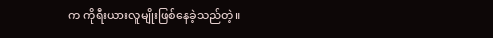က ကိုရီးယားလူမျိုးဖြစ်နေခဲ့သည်တဲ့။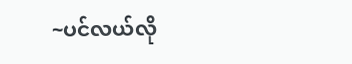~ပင်လယ်လို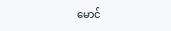မောင်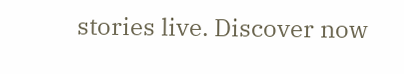stories live. Discover now